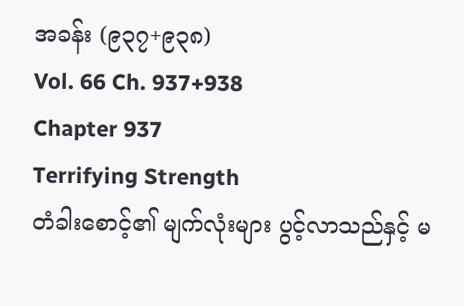အခန်း (၉၃၇+၉၃၈)
Vol. 66 Ch. 937+938
Chapter 937
Terrifying Strength
တံခါးစောင့်၏ မျက်လုံးများ ပွင့်လာသည်နှင့် မ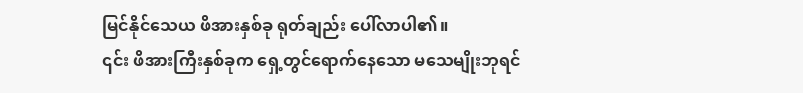မြင်နိုင်သေယ ဖိအားနှစ်ခု ရုတ်ချည်း ပေါ်လာပါ၏။
၎င်း ဖိအားကြီးနှစ်ခုက ရှေ့တွင်ရောက်နေသော မသေမျိုးဘုရင်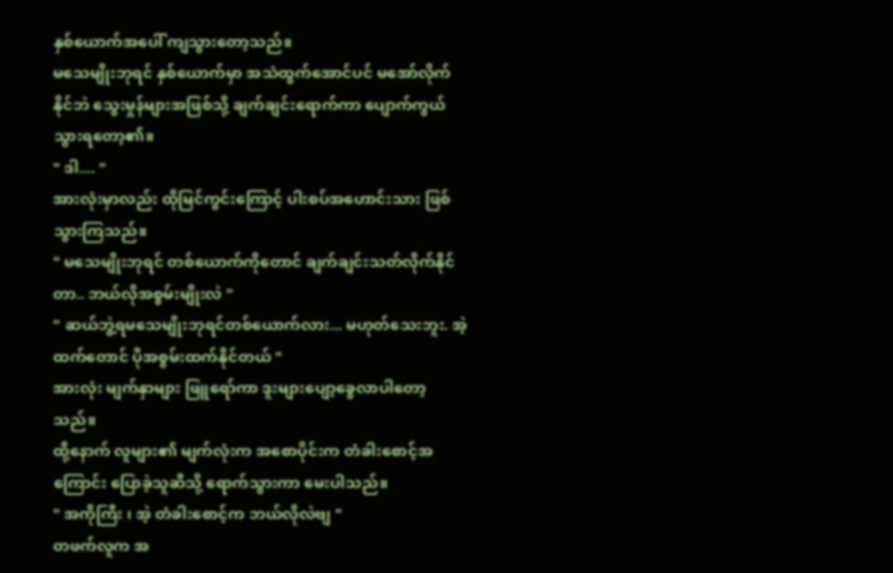နှစ်ယောက်အပေါ် ကျသွားတော့သည်။
မသေမျိုးဘုရင် နှစ်ယောက်မှာ အသံထွက်အောင်ပင် မအော်လိုက်နိုင်ဘဲ သွေးမှုန်များအဖြစ်သို့ ချက်ချင်းရောက်ကာ ပျောက်ကွယ်သွားရတော့၏။
" ဒါ.... "
အားလုံးမှာလည်း ထိုမြင်ကွင်းကြောင့် ပါးစပ်အဟောင်းသား ဖြစ်သွားကြသည်။
" မသေမျိုးဘုရင် တစ်ယောက်ကိုတောင် ချက်ချင်းသတ်လိုက်နိုင်တာ.. ဘယ်လိုအစွမ်းမျိုးလဲ "
" ဆယ်ဘွဲ့ရမသေမျိုးဘုရင်တစ်ယောက်လား... မဟုတ်သေးဘူး. အဲ့ထက်တောင် ပိုအစွမ်းထက်နိုင်တယ် "
အားလုံး မျက်နှာများ ဖြူရော်ကာ ဒူးများပျော့ခွေလာပါတော့သည်။
ထို့နောက် လူများ၏ မျက်လုံးက အစောပိုင်းက တံခါးစောင့်အကြောင်း ပြောခဲ့သူဆီသို့ ရောက်သွားကာ မေးပါသည်။
" အကိုကြီး ၊ အဲ့ တံခါးစောင့်က ဘယ်လိုလဲဗျ "
တဖက်လူက အ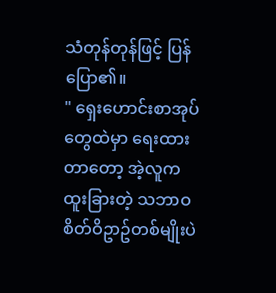သံတုန်တုန်ဖြင့် ပြန်ပြော၏။
" ရှေးဟောင်းစာအုပ်တွေထဲမှာ ရေးထားတာတော့ အဲ့လူက ထူးခြားတဲ့ သဘာဝစိတ်ဝိဥာဥ်တစ်မျိုးပဲ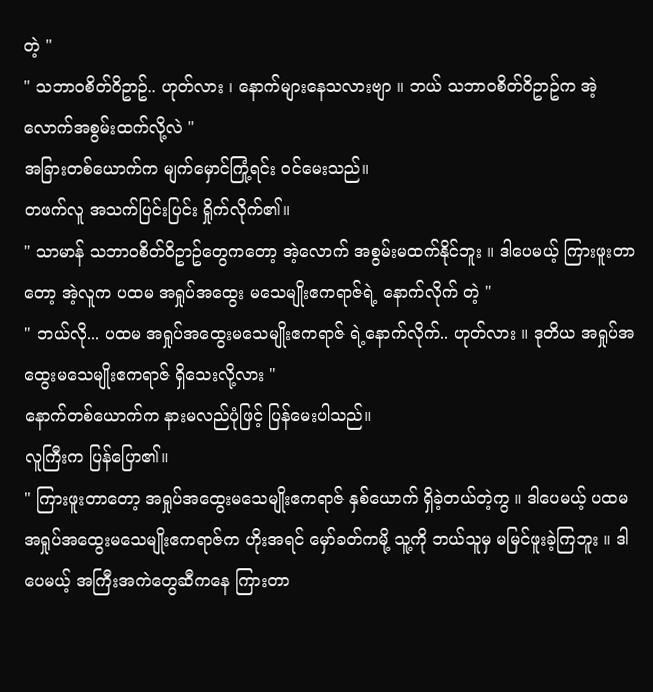တဲ့ "
" သဘာဝစိတ်ဝိဥာဥ်.. ဟုတ်လား ၊ နောက်များနေသလားဗျာ ။ ဘယ် သဘာဝစိတ်ဝိဥာဥ်က အဲ့လောက်အစွမ်းထက်လို့လဲ "
အခြားတစ်ယောက်က မျက်မှောင်ကြုံ့ရင်း ဝင်မေးသည်။
တဖက်လူ အသက်ပြင်းပြင်း ရှိုက်လိုက်၏။
" သာမာန် သဘာဝစိတ်ဝိဥာဥ်တွေကတော့ အဲ့လောက် အစွမ်းမထက်နိုင်ဘူး ။ ဒါပေမယ့် ကြားဖူးတာတော့ အဲ့လူက ပထမ အရှုပ်အထွေး မသေမျိုးဧကရာဇ်ရဲ့ နောက်လိုက် တဲ့ "
" ဘယ်လို... ပထမ အရှုပ်အထွေးမသေမျိုးဧကရာဇ် ရဲ့နောက်လိုက်.. ဟုတ်လား ။ ဒုတိယ အရှုပ်အထွေးမသေမျိုးဧကရာဇ် ရှိသေးလို့လား "
နောက်တစ်ယောက်က နားမလည်ပုံဖြင့် ပြန်မေးပါသည်။
လူကြီးက ပြန်ပြော၏။
" ကြားဖူးတာတော့ အရှုပ်အထွေးမသေမျိုးဧကရာဇ် နှစ်ယောက် ရှိခဲ့တယ်တဲ့ကွ ။ ဒါပေမယ့် ပထမ အရှုပ်အထွေးမသေမျိုးဧကရာဇ်က ဟိုးအရင် မှော်ခတ်ကမို့ သူ့ကို ဘယ်သူမှ မမြင်ဖူးခဲ့ကြဘူး ။ ဒါပေမယ့် အကြီးအကဲတွေဆီကနေ ကြားတာ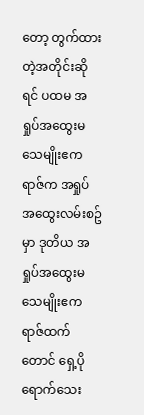တော့ တွက်ထားတဲ့အတိုင်းဆိုရင် ပထမ အရှုပ်အထွေးမသေမျိုးဧကရာဇ်က အရှုပ်အထွေးလမ်းစဥ်မှာ ဒုတိယ အရှုပ်အထွေးမသေမျိုးဧကရာဇ်ထက်တောင် ရှေ့ပိုရောက်သေး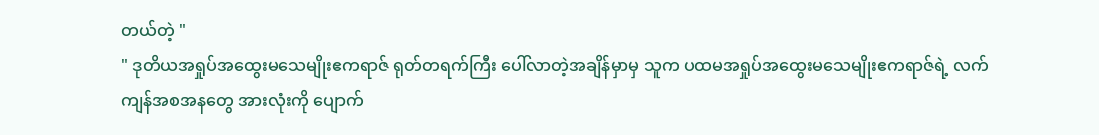တယ်တဲ့ "
" ဒုတိယအရှုပ်အထွေးမသေမျိုးဧကရာဇ် ရုတ်တရက်ကြီး ပေါ်လာတဲ့အချိန်မှာမှ သူက ပထမအရှုပ်အထွေးမသေမျိုးဧကရာဇ်ရဲ့ လက်ကျန်အစအနတွေ အားလုံးကို ပျောက်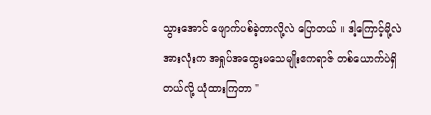သွားအောင် ဖျောက်ပစ်ခဲ့တာလို့လဲ ပြောတယ် ။ ဒါ့ကြောင့်မို့လဲ အားလုံးက အရှုပ်အထွေးမသေမျိုးဧကရာဇ် တစ်ယောက်ပဲရှိတယ်လို့ ယုံထားကြတာ "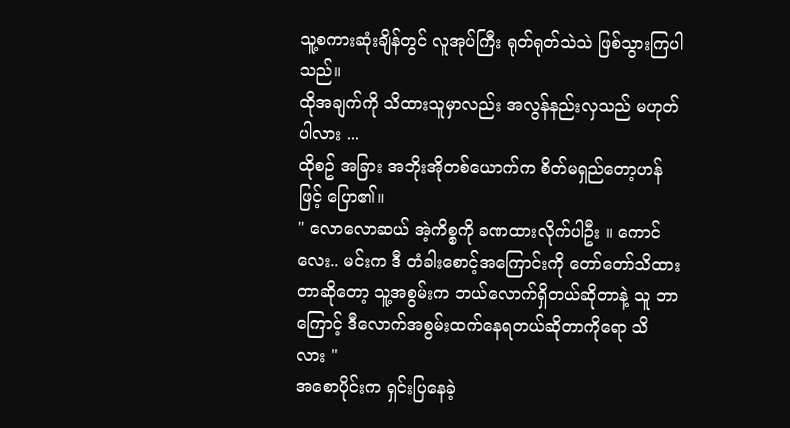သူ့စကားဆုံးချိန်တွင် လူအုပ်ကြီး ရုတ်ရုတ်သဲသဲ ဖြစ်သွားကြပါသည်။
ထိုအချက်ကို သိထားသူမှာလည်း အလွန်နည်းလှသည် မဟုတ်ပါလား ...
ထိုစဥ် အခြား အဘိုးအိုတစ်ယောက်က စိတ်မရှည်တော့ဟန်ဖြင့် ပြော၏။
" လောလောဆယ် အဲ့ကိစ္စကို ခဏထားလိုက်ပါဦး ။ ကောင်လေး.. မင်းက ဒီ တံခါးစောင့်အကြောင်းကို တော်တော်သိထားတာဆိုတော့ သူ့အစွမ်းက ဘယ်လောက်ရှိတယ်ဆိုတာနဲ့ သူ ဘာကြောင့် ဒီလောက်အစွမ်းထက်နေရတယ်ဆိုတာကိုရော သိ
လား "
အစောပိုင်းက ရှင်းပြနေခဲ့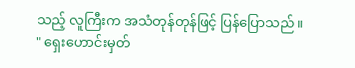သည့် လူကြီးက အသံတုန်တုန်ဖြင့် ပြန်ပြောသည်။
" ရှေးဟောင်းမှတ်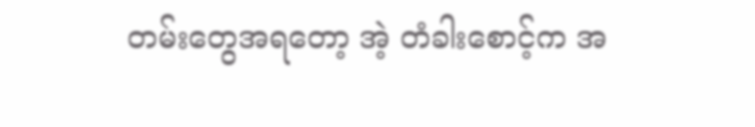တမ်းတွေအရတော့ အဲ့ တံခါးစောင့်က အ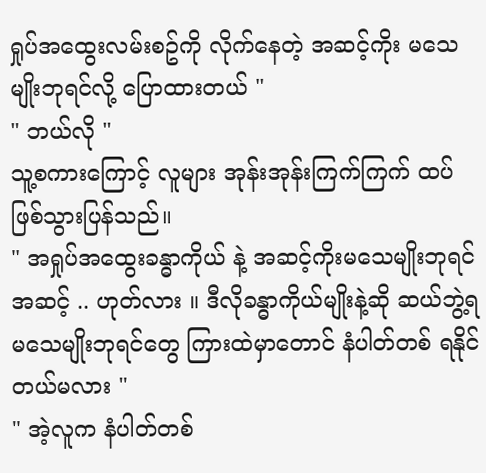ရှုပ်အထွေးလမ်းစဥ်ကို လိုက်နေတဲ့ အဆင့်ကိုး မသေမျိုးဘုရင်လို့ ပြောထားတယ် "
" ဘယ်လို "
သူ့စကားကြောင့် လူများ အုန်းအုန်းကြက်ကြက် ထပ်ဖြစ်သွားပြန်သည်။
" အရှုပ်အထွေးခန္ဓာကိုယ် နဲ့ အဆင့်ကိုးမသေမျိုးဘုရင်အဆင့် .. ဟုတ်လား ။ ဒီလိုခန္ဓာကိုယ်မျိုးနဲ့ဆို ဆယ်ဘွဲ့ရမသေမျိုးဘုရင်တွေ ကြားထဲမှာတောင် နံပါတ်တစ် ရနိုင်တယ်မလား "
" အဲ့လူက နံပါတ်တစ်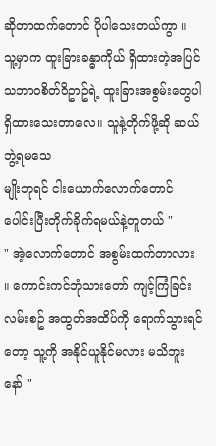ဆိုတာထက်တောင် ပိုပါသေးတယ်ကွာ ။ သူ့မှာက ထူးခြားခန္ဓာကိုယ် ရှိထားတဲ့အပြင် သဘာဝစိတ်ဝိဥာဥ်ရဲ့ ထူးခြားအစွမ်းတွေပါ ရှိထားသေးတာလေ။ သူနဲ့တိုက်ဖို့ဆို ဆယ်ဘွဲ့ရမသေ
မျိုးဘုရင် ငါးယောက်လောက်တောင် ပေါင်းပြီးတိုက်ခိုက်ရမယ်နဲ့တူတယ် "
" အဲ့လောက်တောင် အစွမ်းထက်တာလား ။ ကောင်းကင်ဘုံသားတော် ကျင့်ကြံခြင်းလမ်းစဥ် အထွတ်အထိပ်ကို ရောက်သွားရင်တော့ သူ့ကို အနိုင်ယူနိုင်မလား မသိဘူးနော် "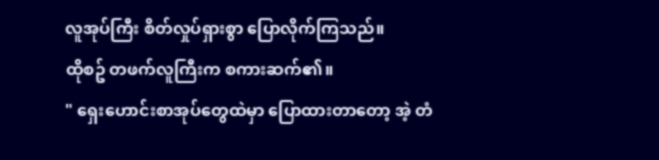လူအုပ်ကြီး စိတ်လှုပ်ရှားစွာ ပြောလိုက်ကြသည်။
ထိုစဥ် တဖက်လူကြီးက စကားဆက်၏။
" ရှေးဟောင်းစာအုပ်တွေထဲမှာ ပြောထားတာတော့ အဲ့ တံ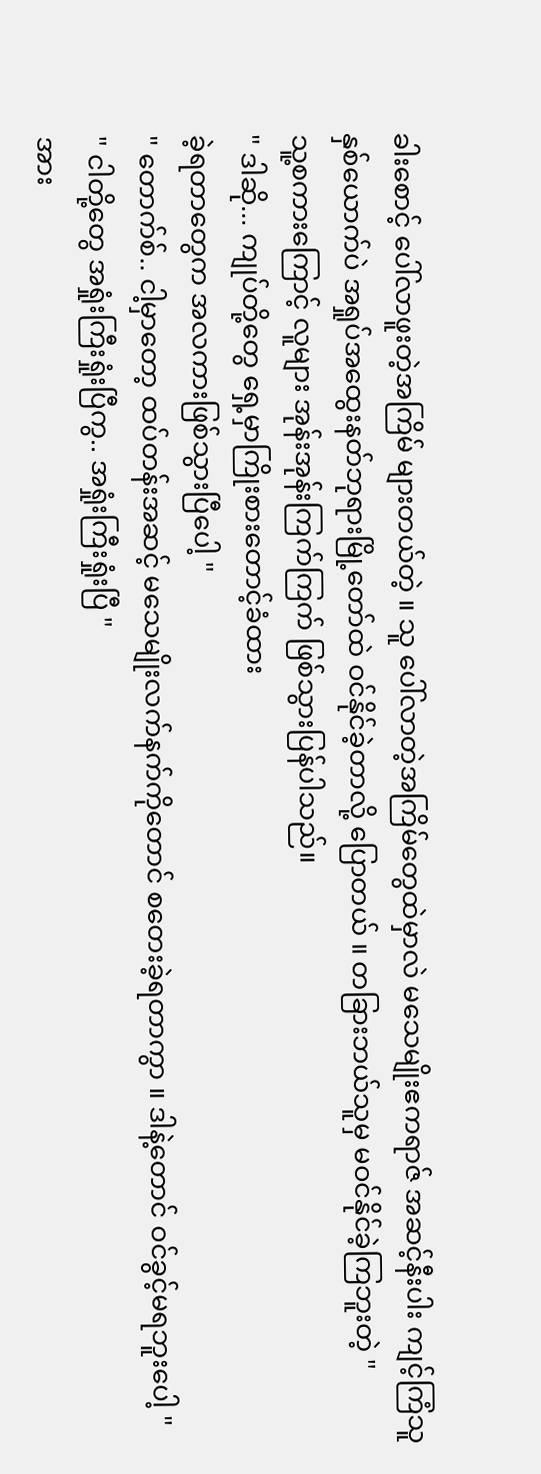ခါးစောင့် ပေါ်လာဖူးတဲ့အကြိမ် များတယ်တဲ့ ။ သူ ပေါ်လာတဲ့အကြိမ်တွေထဲမှာလဲ မသေမျိုးဧကရာဇ် အဆင့်နီးပါး ကျင့်ကြံသူနှစ်ယောက်ပဲ အရှုပ်အထွေးနတ်ဘုရားမြို့တော်ထဲ ဝင်နိုင်ခဲ့တာလို့ ပြောတယ် ။ တခြားဘယ်သူမှ မဝင်နိုင်ခဲ့ကြဘူးတဲ့ "
သူ့စကားကြောင့် လူများ အုန်းအုန်းကြက်ကြက် ဖြစ်သွားပြန်ပါသည်။
" ဒါဆို... ကျုပ်တို့တွေ ရှေ့မှာကြိုးစားတောင့်ခံထား
ခဲ့ရတာတွေက အလကားဖြစ်သွားပြီပေါ့ "
" တောက်စ်.. ငါ့မှာတော့ ထပ်တန်းအဆင့် မသေမျိုးလက်နက်ကိုတောင် စတေးခဲ့ရတာကွာ ။ ဒါနဲ့တောင် ဝင်ခွင့်မရဘူးပေါ့ "
" ငါတို့တွေ အရှုံးကြီးရှုံးပြီကွ.. အရှုံးကြီးရှုံးပြီ "
အား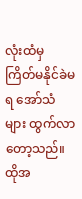လုံးထံမှ ကြိတ်မနိုင်ခဲမရ အော်သံများ ထွက်လာတော့သည်။
ထိုအ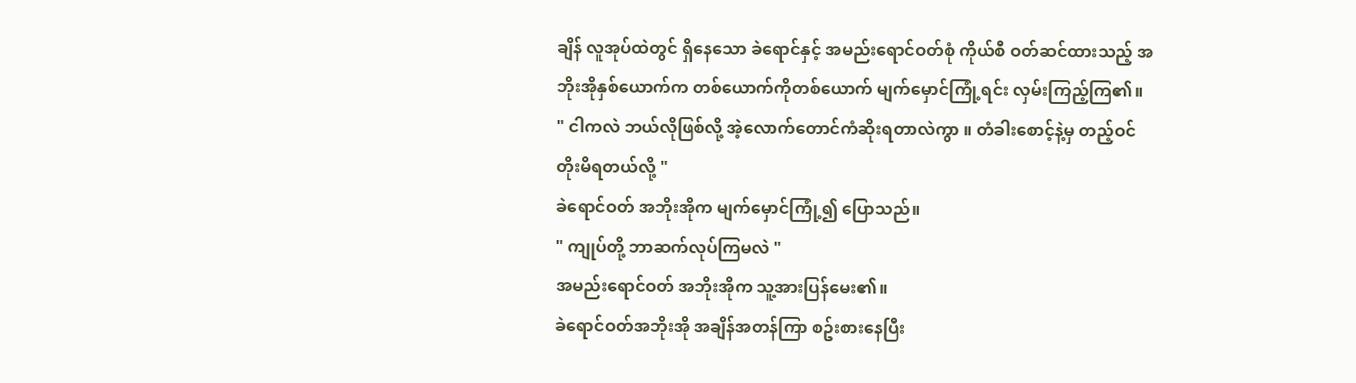ချိန် လူအုပ်ထဲတွင် ရှိနေသော ခဲရောင်နှင့် အမည်းရောင်ဝတ်စုံ ကိုယ်စီ ဝတ်ဆင်ထားသည့် အဘိုးအိုနှစ်ယောက်က တစ်ယောက်ကိုတစ်ယောက် မျက်မှောင်ကြုံ့ရင်း လှမ်းကြည့်ကြ၏။
" ငါကလဲ ဘယ်လိုဖြစ်လို့ အဲ့လောက်တောင်ကံဆိုးရတာလဲကွာ ။ တံခါးစောင့်နဲ့မှ တည့်ဝင်တိုးမိရတယ်လို့ "
ခဲရောင်ဝတ် အဘိုးအိုက မျက်မှောင်ကြုံ့၍ ပြောသည်။
" ကျုပ်တို့ ဘာဆက်လုပ်ကြမလဲ "
အမည်းရောင်ဝတ် အဘိုးအိုက သူ့အားပြန်မေး၏။
ခဲရောင်ဝတ်အဘိုးအို အချိန်အတန်ကြာ စဥ်းစားနေပြီး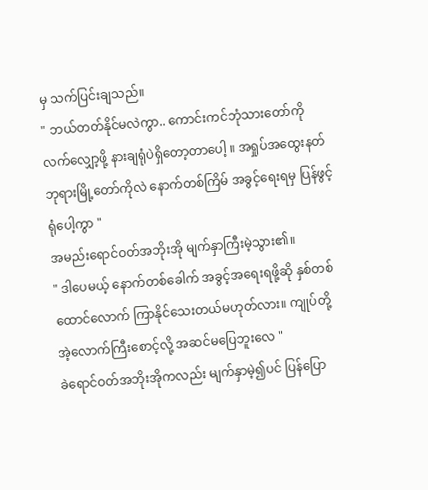မှ သက်ပြင်းချသည်။
" ဘယ်တတ်နိုင်မလဲကွာ.. ကောင်းကင်ဘုံသားတော်ကို လက်လျှော့ဖို့ နားချရုံပဲရှိတော့တာပေါ့ ။ အရှုပ်အထွေးနတ်ဘုရားမြို့တော်ကိုလဲ နောက်တစ်ကြိမ် အခွင့်ရေးရမှ ပြန်ဖွင့်ရုံပေါ့ကွာ "
အမည်းရောင်ဝတ်အဘိုးအို မျက်နှာကြီးမဲ့သွား၏။
" ဒါပေမယ့် နောက်တစ်ခေါက် အခွင့်အရေးရဖို့ဆို နှစ်တစ်ထောင်လောက် ကြာနိုင်သေးတယ်မဟုတ်လား။ ကျုပ်တို့ အဲ့လောက်ကြီးစောင့်လို့ အဆင်မပြေဘူးလေ "
ခဲရောင်ဝတ်အဘိုးအိုကလည်း မျက်နှာမဲ့၍ပင် ပြန်ပြော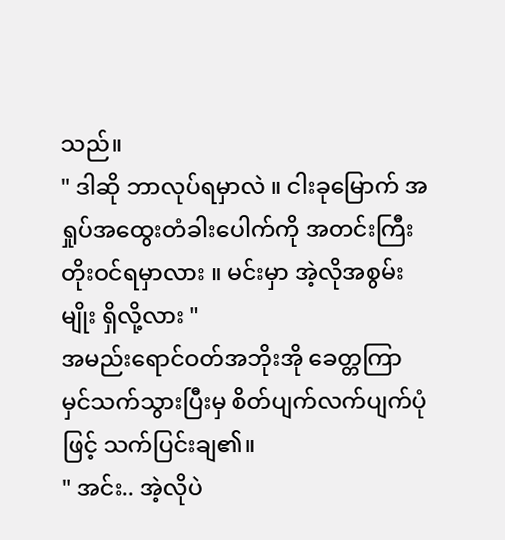သည်။
" ဒါဆို ဘာလုပ်ရမှာလဲ ။ ငါးခုမြောက် အရှုပ်အထွေးတံခါးပေါက်ကို အတင်းကြီးတိုးဝင်ရမှာလား ။ မင်းမှာ အဲ့လိုအစွမ်းမျိုး ရှိလို့လား "
အမည်းရောင်ဝတ်အဘိုးအို ခေတ္တကြာ မှင်သက်သွားပြီးမှ စိတ်ပျက်လက်ပျက်ပုံဖြင့် သက်ပြင်းချ၏။
" အင်း.. အဲ့လိုပဲ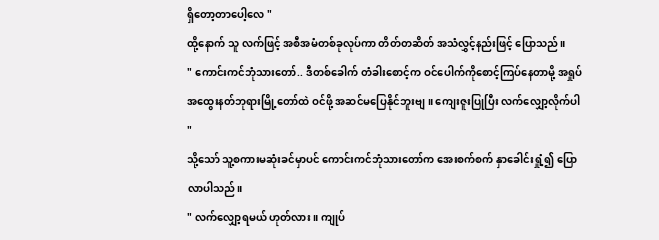ရှိတော့တာပေါ့လေ "
ထို့နောက် သူ လက်ဖြင့် အစီအမံတစ်ခုလုပ်ကာ တိတ်တဆိတ် အသံလွှင့်နည်းဖြင့် ပြောသည်။
" ကောင်းကင်ဘုံသားတော်.. ဒီတစ်ခေါက် တံခါးစောင့်က ဝင်ပေါက်ကိုစောင့်ကြပ်နေတာမို့ အရှုပ်အထွေးနတ်ဘုရားမြို့တော်ထဲ ဝင်ဖို့ အဆင်မပြေနိုင်ဘူးဗျ ။ ကျေးဇူးပြုပြီး လက်လျှော့လိုက်ပါ "
သို့သော် သူ့စကားမဆုံးခင်မှာပင် ကောင်းကင်ဘုံသားတော်က အေးစက်စက် နှာခေါင်းရှုံ့၍ ပြောလာပါသည်။
" လက်လျှော့ရမယ် ဟုတ်လား ။ ကျုပ်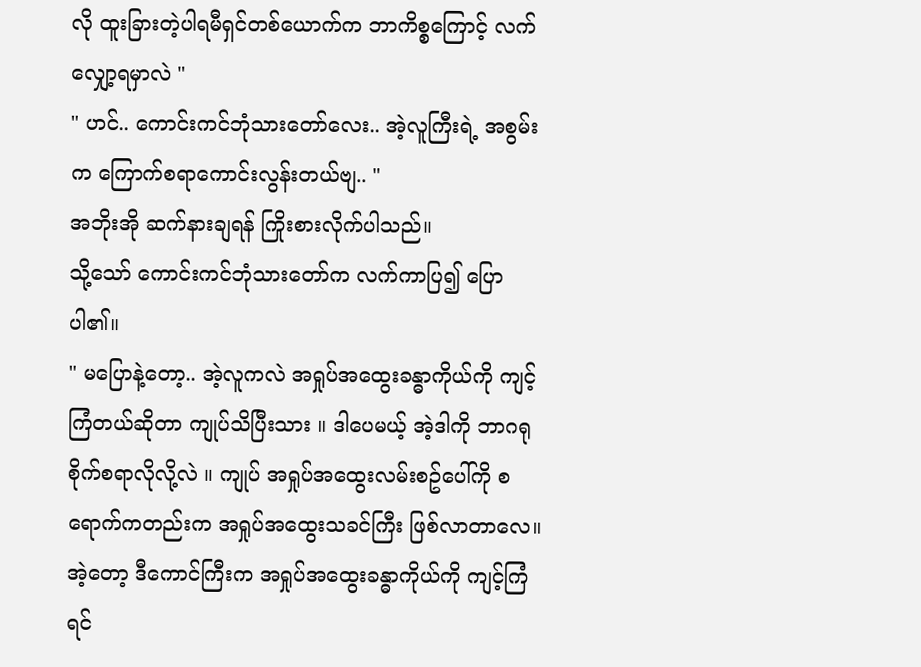လို ထူးခြားတဲ့ပါရမီရှင်တစ်ယောက်က ဘာကိစ္စကြောင့် လက်လျှော့ရမှာလဲ "
" ဟင်.. ကောင်းကင်ဘုံသားတော်လေး.. အဲ့လူကြီးရဲ့ အစွမ်းက ကြောက်စရာကောင်းလွန်းတယ်ဗျ.. "
အဘိုးအို ဆက်နားချရန် ကြိုးစားလိုက်ပါသည်။
သို့သော် ကောင်းကင်ဘုံသားတော်က လက်ကာပြ၍ ပြောပါ၏။
" မပြောနဲ့တော့.. အဲ့လူကလဲ အရှုပ်အထွေးခန္ဓာကိုယ်ကို ကျင့်ကြံတယ်ဆိုတာ ကျုပ်သိပြီးသား ။ ဒါပေမယ့် အဲ့ဒါကို ဘာဂရုစိုက်စရာလိုလို့လဲ ။ ကျုပ် အရှုပ်အထွေးလမ်းစဥ်ပေါ်ကို စရောက်ကတည်းက အရှုပ်အထွေးသခင်ကြီး ဖြစ်လာတာလေ။ အဲ့တော့ ဒီကောင်ကြီးက အရှုပ်အထွေးခန္ဓာကိုယ်ကို ကျင့်ကြံရင်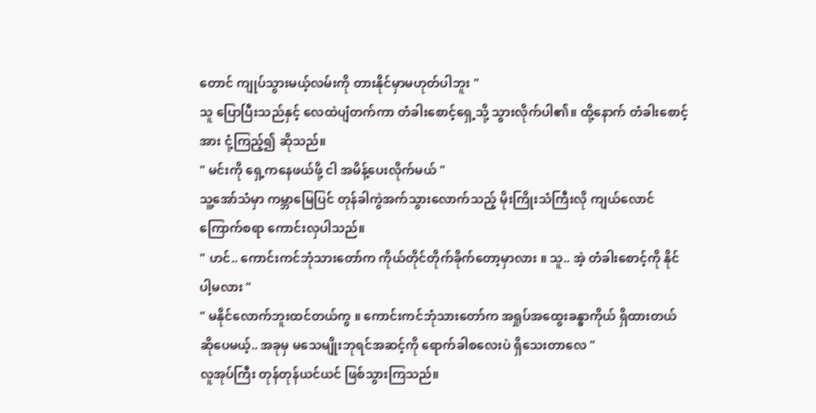တောင် ကျုပ်သွားမယ့်လမ်းကို တားနိုင်မှာမဟုတ်ပါဘူး "
သူ ပြောပြီးသည်နှင့် လေထဲပျံတက်ကာ တံခါးစောင့်ရှေ့သို့ သွားလိုက်ပါ၏။ ထို့နောက် တံခါးစောင့်အား ငုံ့ကြည့်၍ ဆိုသည်။
" မင်းကို ရှေ့ကနေဖယ်ဖို့ ငါ အမိန့်ပေးလိုက်မယ် "
သူ့အော်သံမှာ ကမ္ဘာမြေပြင် တုန်ခါကွဲအက်သွားလောက်သည့် မိုးကြိုးသံကြီးလို ကျယ်လောင်ကြောက်စရာ ကောင်းလှပါသည်။
" ဟင်.. ကောင်းကင်ဘုံသားတော်က ကိုယ်တိုင်တိုက်ခိုက်တော့မှာလား ။ သူ.. အဲ့ တံခါးစောင့်ကို နိုင်
ပါ့မလား "
" မနိုင်လောက်ဘူးထင်တယ်ကွ ။ ကောင်းကင်ဘုံသားတော်က အရှုပ်အထွေးခန္ဓာကိုယ် ရှိထားတယ်ဆိုပေမယ့်.. အခုမှ မသေမျိုးဘုရင်အဆင့်ကို ရောက်ခါစလေးပဲ ရှိသေးတာလေ "
လူအုပ်ကြီး တုန်တုန်ယင်ယင် ဖြစ်သွားကြသည်။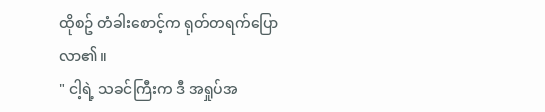ထိုစဥ် တံခါးစောင့်က ရုတ်တရက်ပြောလာ၏။
" ငါ့ရဲ့ သခင်ကြီးက ဒီ အရှုပ်အ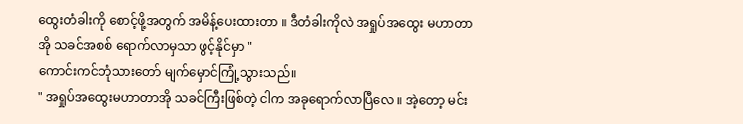ထွေးတံခါးကို စောင့်ဖို့အတွက် အမိန့်ပေးထားတာ ။ ဒီတံခါးကိုလဲ အရှုပ်အထွေး မဟာတာအို သခင်အစစ် ရောက်လာမှသာ ဖွင့်နိုင်မှာ "
ကောင်းကင်ဘုံသားတော် မျက်မှောင်ကြုံ့သွားသည်။
" အရှုပ်အထွေးမဟာတာအို သခင်ကြီးဖြစ်တဲ့ ငါက အခုရောက်လာပြီလေ ။ အဲ့တော့ မင်း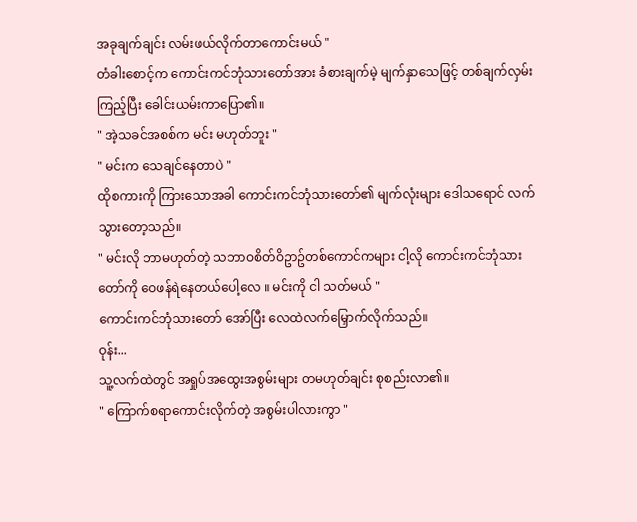အခုချက်ချင်း လမ်းဖယ်လိုက်တာကောင်းမယ် "
တံခါးစောင့်က ကောင်းကင်ဘုံသားတော်အား ခံစားချက်မဲ့ မျက်နှာသေဖြင့် တစ်ချက်လှမ်းကြည့်ပြီး ခေါင်းယမ်းကာပြော၏။
" အဲ့သခင်အစစ်က မင်း မဟုတ်ဘူး "
" မင်းက သေချင်နေတာပဲ "
ထိုစကားကို ကြားသောအခါ ကောင်းကင်ဘုံသားတော်၏ မျက်လုံးများ ဒေါသရောင် လက်သွားတော့သည်။
" မင်းလို ဘာမဟုတ်တဲ့ သဘာဝစိတ်ဝိဥာဥ်တစ်ကောင်ကများ ငါ့လို ကောင်းကင်ဘုံသားတော်ကို ဝေဖန်ရဲနေတယ်ပေါ့လေ ။ မင်းကို ငါ သတ်မယ် "
ကောင်းကင်ဘုံသားတော် အော်ပြီး လေထဲလက်မြှောက်လိုက်သည်။
ဝုန်း...
သူ့လက်ထဲတွင် အရှုပ်အထွေးအစွမ်းများ တမဟုတ်ချင်း စုစည်းလာ၏။
" ကြောက်စရာကောင်းလိုက်တဲ့ အစွမ်းပါလားကွာ "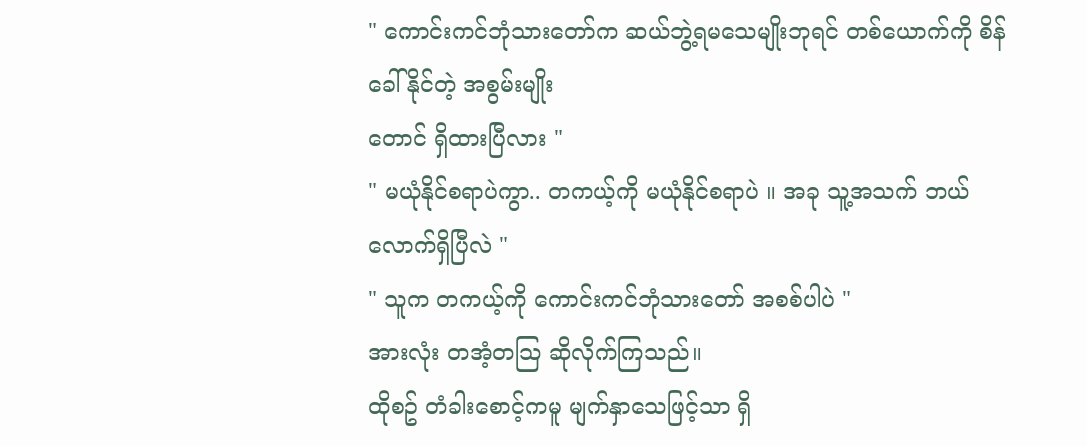" ကောင်းကင်ဘုံသားတော်က ဆယ်ဘွဲ့ရမသေမျိုးဘုရင် တစ်ယောက်ကို စိန်ခေါ်နိုင်တဲ့ အစွမ်းမျိုး
တောင် ရှိထားပြီလား "
" မယုံနိုင်စရာပဲကွာ.. တကယ့်ကို မယုံနိုင်စရာပဲ ။ အခု သူ့အသက် ဘယ်လောက်ရှိပြီလဲ "
" သူက တကယ့်ကို ကောင်းကင်ဘုံသားတော် အစစ်ပါပဲ "
အားလုံး တအံ့တသြ ဆိုလိုက်ကြသည်။
ထိုစဥ် တံခါးစောင့်ကမူ မျက်နှာသေဖြင့်သာ ရှိ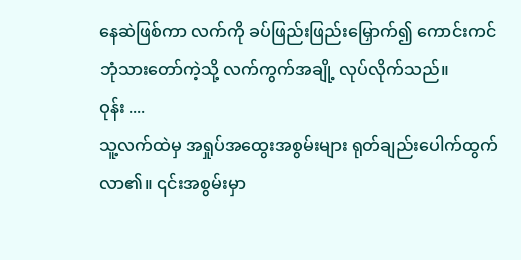နေဆဲဖြစ်ကာ လက်ကို ခပ်ဖြည်းဖြည်းမြှောက်၍ ကောင်းကင်ဘုံသားတော်ကဲ့သို့ လက်ကွက်အချို့ လုပ်လိုက်သည်။
ဝုန်း ....
သူ့လက်ထဲမှ အရှုပ်အထွေးအစွမ်းများ ရုတ်ချည်းပေါက်ထွက်လာ၏။ ၎င်းအစွမ်းမှာ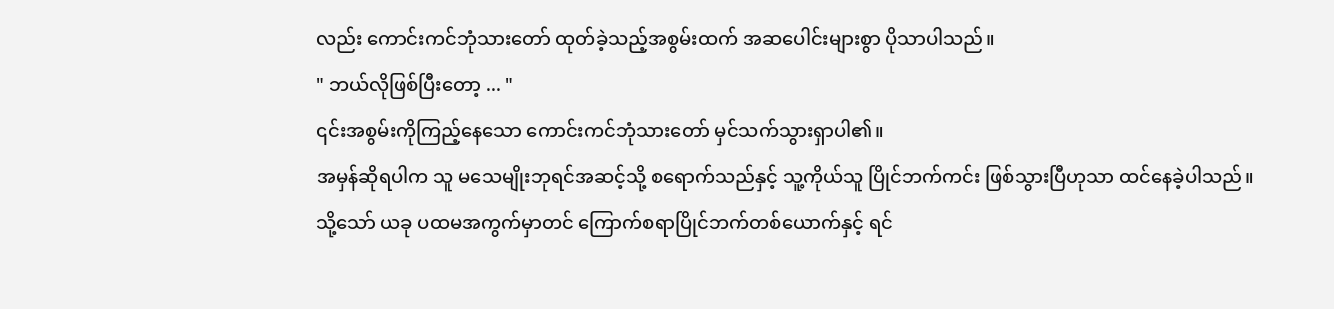လည်း ကောင်းကင်ဘုံသားတော် ထုတ်ခဲ့သည့်အစွမ်းထက် အဆပေါင်းများစွာ ပိုသာပါသည်။
" ဘယ်လိုဖြစ်ပြီးတော့ ... "
၎င်းအစွမ်းကိုကြည့်နေသော ကောင်းကင်ဘုံသားတော် မှင်သက်သွားရှာပါ၏။
အမှန်ဆိုရပါက သူ မသေမျိုးဘုရင်အဆင့်သို့ စရောက်သည်နှင့် သူ့ကိုယ်သူ ပြိုင်ဘက်ကင်း ဖြစ်သွားပြီဟုသာ ထင်နေခဲ့ပါသည်။
သို့သော် ယခု ပထမအကွက်မှာတင် ကြောက်စရာပြိုင်ဘက်တစ်ယောက်နှင့် ရင်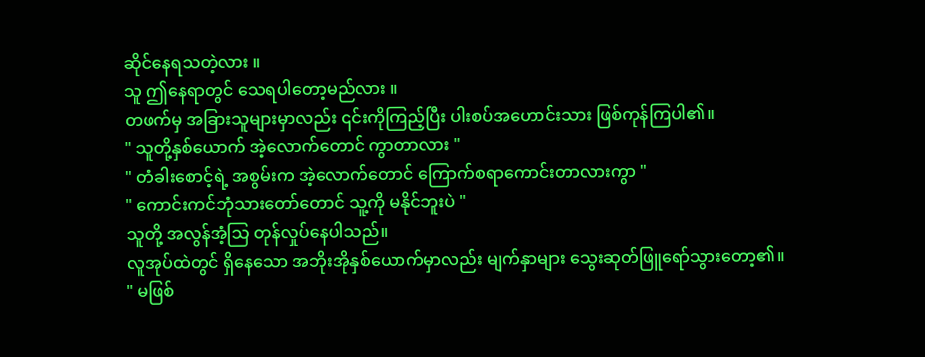ဆိုင်နေရသတဲ့လား ။
သူ ဤနေရာတွင် သေရပါတော့မည်လား ။
တဖက်မှ အခြားသူများမှာလည်း ၎င်းကိုကြည့်ပြီး ပါးစပ်အဟောင်းသား ဖြစ်ကုန်ကြပါ၏။
" သူတို့နှစ်ယောက် အဲ့လောက်တောင် ကွာတာလား "
" တံခါးစောင့်ရဲ့ အစွမ်းက အဲ့လောက်တောင် ကြောက်စရာကောင်းတာလားကွာ "
" ကောင်းကင်ဘုံသားတော်တောင် သူ့ကို မနိုင်ဘူးပဲ "
သူတို့ အလွန်အံ့သြ တုန်လှုပ်နေပါသည်။
လူအုပ်ထဲတွင် ရှိနေသော အဘိုးအိုနှစ်ယောက်မှာလည်း မျက်နှာများ သွေးဆုတ်ဖြူရော်သွားတော့၏။
" မဖြစ်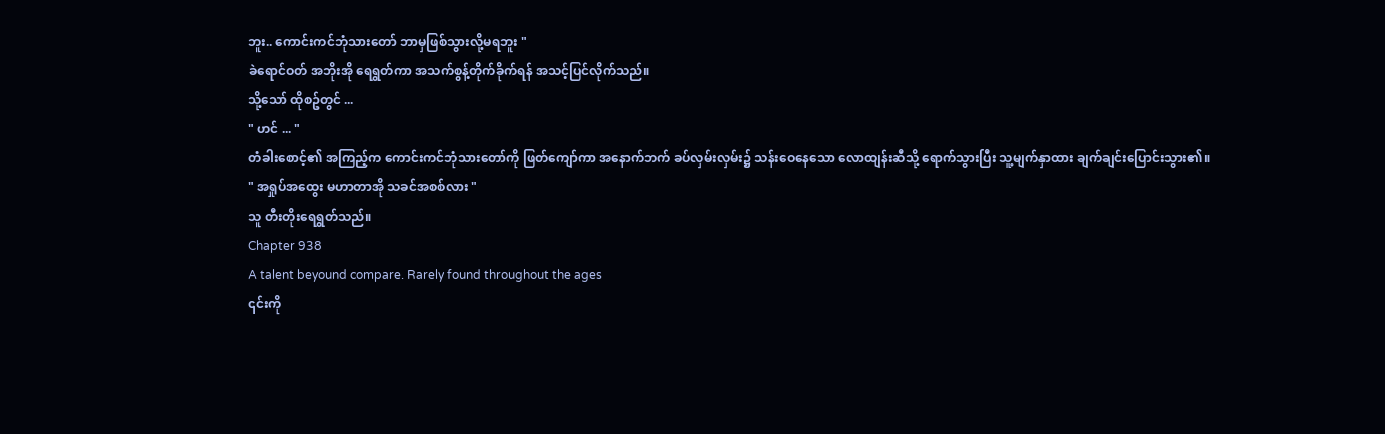ဘူး.. ကောင်းကင်ဘုံသားတော် ဘာမှဖြစ်သွားလို့မရဘူး "
ခဲရောင်ဝတ် အဘိုးအို ရေရွတ်ကာ အသက်စွန့်တိုက်ခိုက်ရန် အသင့်ပြင်လိုက်သည်။
သို့သော် ထိုစဥ်တွင် ...
" ဟင် ... "
တံခါးစောင့်၏ အကြည့်က ကောင်းကင်ဘုံသားတော်ကို ဖြတ်ကျော်ကာ အနောက်ဘက် ခပ်လှမ်းလှမ်း၌ သန်းဝေနေသော လောထျန်းဆီသို့ ရောက်သွားပြီး သူ့မျက်နှာထား ချက်ချင်းပြောင်းသွား၏။
" အရှုပ်အထွေး မဟာတာအို သခင်အစစ်လား "
သူ တီးတိုးရေရွတ်သည်။
Chapter 938
A talent beyound compare. Rarely found throughout the ages
၎င်းကို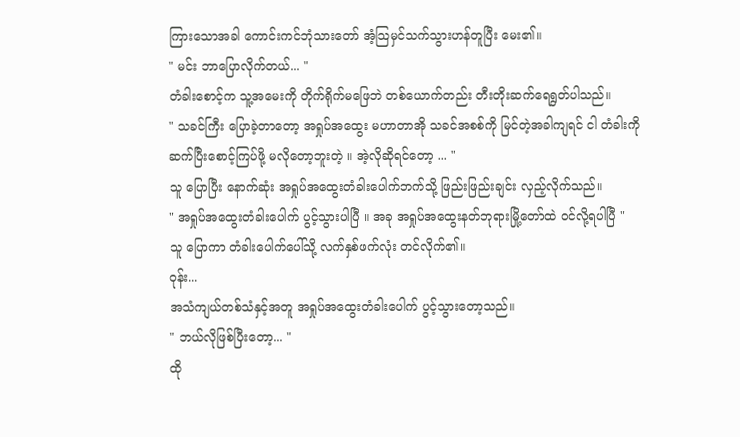ကြားသောအခါ ကောင်းကင်ဘုံသားတော် အံ့သြမှင်သက်သွားဟန်တူပြီး မေး၏။
" မင်း ဘာပြောလိုက်တယ်... "
တံခါးစောင့်က သူ့အမေးကို တိုက်ရိုက်မဖြေဘဲ တစ်ယောက်တည်း တီးတိုးဆက်ရေရွတ်ပါသည်။
" သခင်ကြီး ပြောခဲ့တာတော့ အရှုပ်အထွေး မဟာတာအို သခင်အစစ်ကို မြင်တဲ့အခါကျရင် ငါ တံခါးကို ဆက်ပြီးစောင့်ကြပ်ဖို့ မလိုတော့ဘူးတဲ့ ။ အဲ့လိုဆိုရင်တော့ ... "
သူ ပြောပြီး နောက်ဆုံး အရှုပ်အထွေးတံခါးပေါက်ဘက်သို့ ဖြည်းဖြည်းချင်း လှည့်လိုက်သည်။
" အရှုပ်အထွေးတံခါးပေါက် ပွင့်သွားပါပြီ ။ အခု အရှုပ်အထွေးနတ်ဘုရားမြို့တော်ထဲ ဝင်လို့ရပါပြီ "
သူ ပြောကာ တံခါးပေါက်ပေါ်သို့ လက်နှစ်ဖက်လုံး တင်လိုက်၏။
ဝုန်း...
အသံကျယ်တစ်သံနှင့်အတူ အရှုပ်အထွေးတံခါးပေါက် ပွင့်သွားတော့သည်။
" ဘယ်လိုဖြစ်ပြီးတော့... "
ထို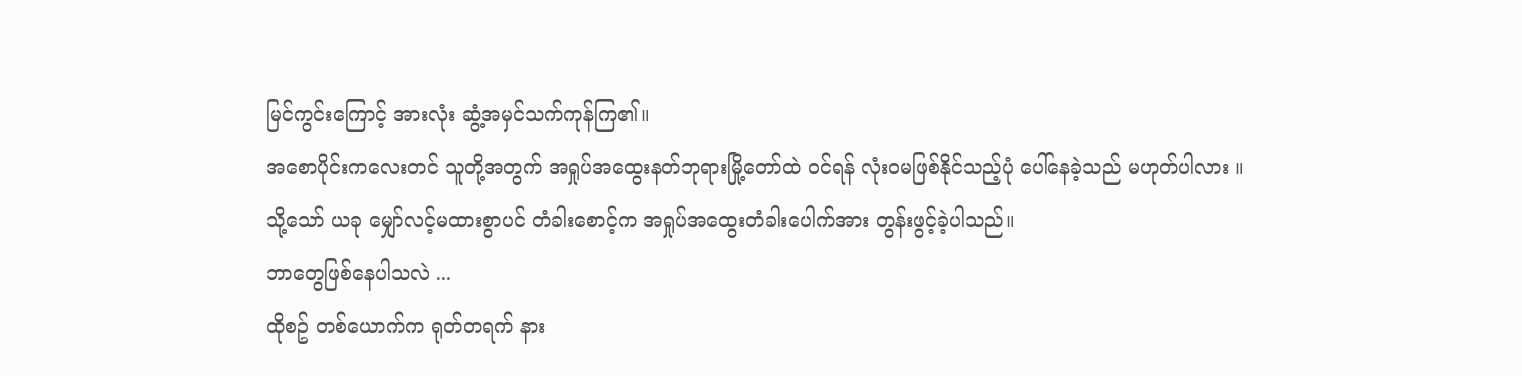မြင်ကွင်းကြောင့် အားလုံး ဆွံ့အမှင်သက်ကုန်ကြ၏။
အစောပိုင်းကလေးတင် သူတို့အတွက် အရှုပ်အထွေးနတ်ဘုရားမြို့တော်ထဲ ဝင်ရန် လုံးဝမဖြစ်နိုင်သည့်ပုံ ပေါ်နေခဲ့သည် မဟုတ်ပါလား ။
သို့သော် ယခု မျှော်လင့်မထားစွာပင် တံခါးစောင့်က အရှုပ်အထွေးတံခါးပေါက်အား တွန်းဖွင့်ခဲ့ပါသည်။
ဘာတွေဖြစ်နေပါသလဲ ...
ထိုစဥ် တစ်ယောက်က ရုတ်တရက် နား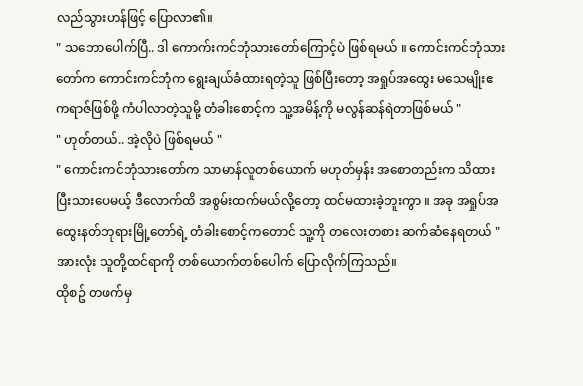လည်သွားဟန်ဖြင့် ပြောလာ၏။
" သဘောပေါက်ပြီ.. ဒါ ကောက်းကင်ဘုံသားတော်ကြောင့်ပဲ ဖြစ်ရမယ် ။ ကောင်းကင်ဘုံသားတော်က ကောင်းကင်ဘုံက ရွေးချယ်ခံထားရတဲ့သူ ဖြစ်ပြီးတော့ အရှုပ်အထွေး မသေမျိုးဧကရာဇ်ဖြစ်ဖို့ ကံပါလာတဲ့သူမို့ တံခါးစောင့်က သူ့အမိန့်ကို မလွန်ဆန်ရဲတာဖြစ်မယ် "
" ဟုတ်တယ်.. အဲ့လိုပဲ ဖြစ်ရမယ် "
" ကောင်းကင်ဘုံသားတော်က သာမာန်လူတစ်ယောက် မဟုတ်မှန်း အစောတည်းက သိထားပြီးသားပေမယ့် ဒီလောက်ထိ အစွမ်းထက်မယ်လို့တော့ ထင်မထားခဲ့ဘူးကွာ ။ အခု အရှုပ်အထွေးနတ်ဘုရားမြို့တော်ရဲ့ တံခါးစောင့်ကတောင် သူ့ကို တလေးတစား ဆက်ဆံနေရတယ် "
အားလုံး သူတို့ထင်ရာကို တစ်ယောက်တစ်ပေါက် ပြောလိုက်ကြသည်။
ထိုစဥ် တဖက်မှ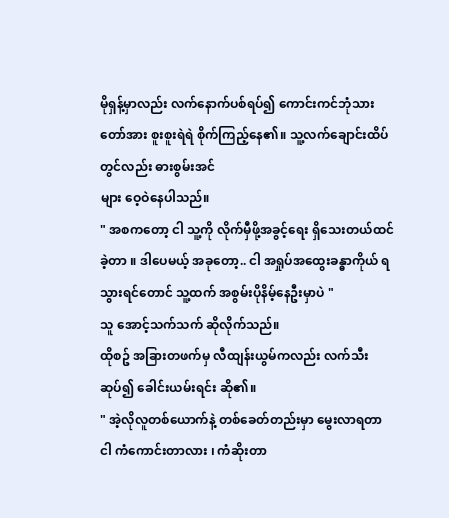မိုရှန့်မှာလည်း လက်နောက်ပစ်ရပ်၍ ကောင်းကင်ဘုံသားတော်အား စူးစူးရဲရဲ စိုက်ကြည့်နေ၏။ သူ့လက်ချောင်းထိပ်တွင်လည်း ဓားစွမ်းအင်
များ ဝေ့ဝဲနေပါသည်။
" အစကတော့ ငါ သူ့ကို လိုက်မှီဖို့အခွင့်ရေး ရှိသေးတယ်ထင်ခဲ့တာ ။ ဒါပေမယ့် အခုတော့.. ငါ အရှုပ်အထွေးခန္ဓာကိုယ် ရသွားရင်တောင် သူ့ထက် အစွမ်းပိုနိမ့်နေဦးမှာပဲ "
သူ အောင့်သက်သက် ဆိုလိုက်သည်။
ထိုစဥ် အခြားတဖက်မှ လီထျန်းယွမ်ကလည်း လက်သီးဆုပ်၍ ခေါင်းယမ်းရင်း ဆို၏။
" အဲ့လိုလူတစ်ယောက်နဲ့ တစ်ခေတ်တည်းမှာ မွေးလာရတာ ငါ ကံကောင်းတာလား ၊ ကံဆိုးတာ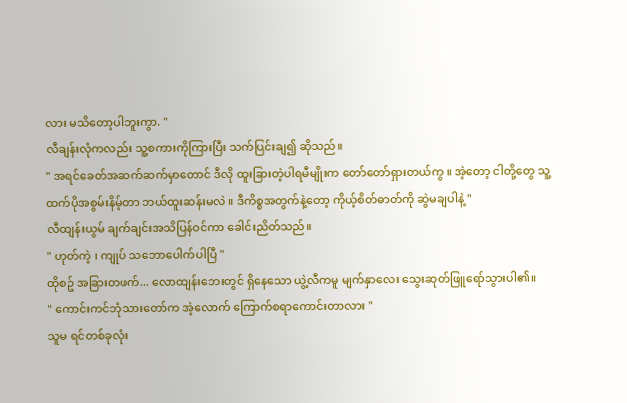လား မသိတော့ပါဘူးကွာ. "
လီချန်းလုံကလည်း သူ့စကားကိုကြားပြီး သက်ပြင်းချ၍ ဆိုသည်။
" အရင်ခေတ်အဆက်ဆက်မှာတောင် ဒီလို ထူးခြားတဲ့ပါရမီမျိုးက တော်တော်ရှားတယ်ကွ ။ အဲ့တော့ ငါတို့တွေ သူ့ထက်ပိုအစွမ်းနိမ့်တာ ဘယ်ထူးဆန်းမလဲ ။ ဒီကိစ္စအတွက်နဲ့တော့ ကိုယ့်စိတ်ဓာတ်ကို ဆွဲမချပါနဲ့ "
လီထျန်းယွမ် ချက်ချင်းအသိပြန်ဝင်ကာ ခေါင်းညိတ်သည်။
" ဟုတ်ကဲ့ ၊ ကျုပ် သဘောပေါက်ပါပြီ "
ထိုစဥ် အခြားတဖက်... လောထျန်းဘေးတွင် ရှိနေသော ယွဲ့လီကမူ မျက်နှာလေး သွေးဆုတ်ဖြူရော်သွားပါ၏။
" ကောင်းကင်ဘုံသားတော်က အဲ့လောက် ကြောက်စရာကောင်းတာလား "
သူမ ရင်တစ်ခုလုံး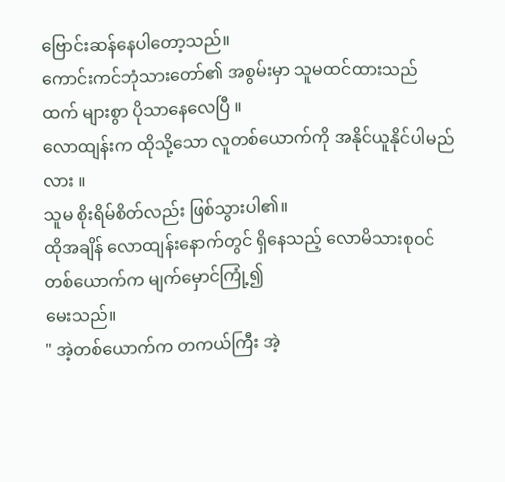ဗြောင်းဆန်နေပါတော့သည်။
ကောင်းကင်ဘုံသားတော်၏ အစွမ်းမှာ သူမထင်ထားသည်ထက် များစွာ ပိုသာနေလေပြီ ။
လောထျန်းက ထိုသို့သော လူတစ်ယောက်ကို အနိုင်ယူနိုင်ပါမည်လား ။
သူမ စိုးရိမ်စိတ်လည်း ဖြစ်သွားပါ၏။
ထိုအချိန် လောထျန်းနောက်တွင် ရှိနေသည့် လောမိသားစုဝင်တစ်ယောက်က မျက်မှောင်ကြုံ့၍
မေးသည်။
" အဲ့တစ်ယောက်က တကယ်ကြီး အဲ့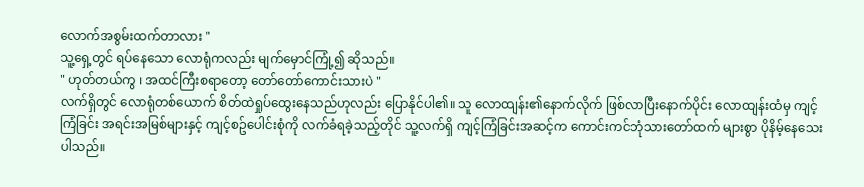လောက်အစွမ်းထက်တာလား "
သူ့ရှေ့တွင် ရပ်နေသော လောရုံကလည်း မျက်မှောင်ကြုံ့၍ ဆိုသည်။
" ဟုတ်တယ်ကွ ၊ အထင်ကြီးစရာတော့ တော်တော်ကောင်းသားပဲ "
လက်ရှိတွင် လောရုံတစ်ယောက် စိတ်ထဲရှုပ်ထွေးနေသည်ဟုလည်း ပြောနိုင်ပါ၏။ သူ လောထျန်း၏နောက်လိုက် ဖြစ်လာပြီးနောက်ပိုင်း လောထျန်းထံမှ ကျင့်ကြံခြင်း အရင်းအမြစ်များနှင့် ကျင့်စဥ်ပေါင်းစုံကို လက်ခံရခဲ့သည့်တိုင် သူ့လက်ရှိ ကျင့်ကြံခြင်းအဆင့်က ကောင်းကင်ဘုံသားတော်ထက် များစွာ ပိုနိမ့်နေသေးပါသည်။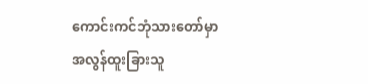ကောင်းကင်ဘုံသားတော်မှာ အလွန်ထူးခြားသူ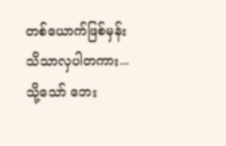တစ်ယောက်ဖြစ်မှန်း သိသာလှပါတကား...
သို့သော် ဘေး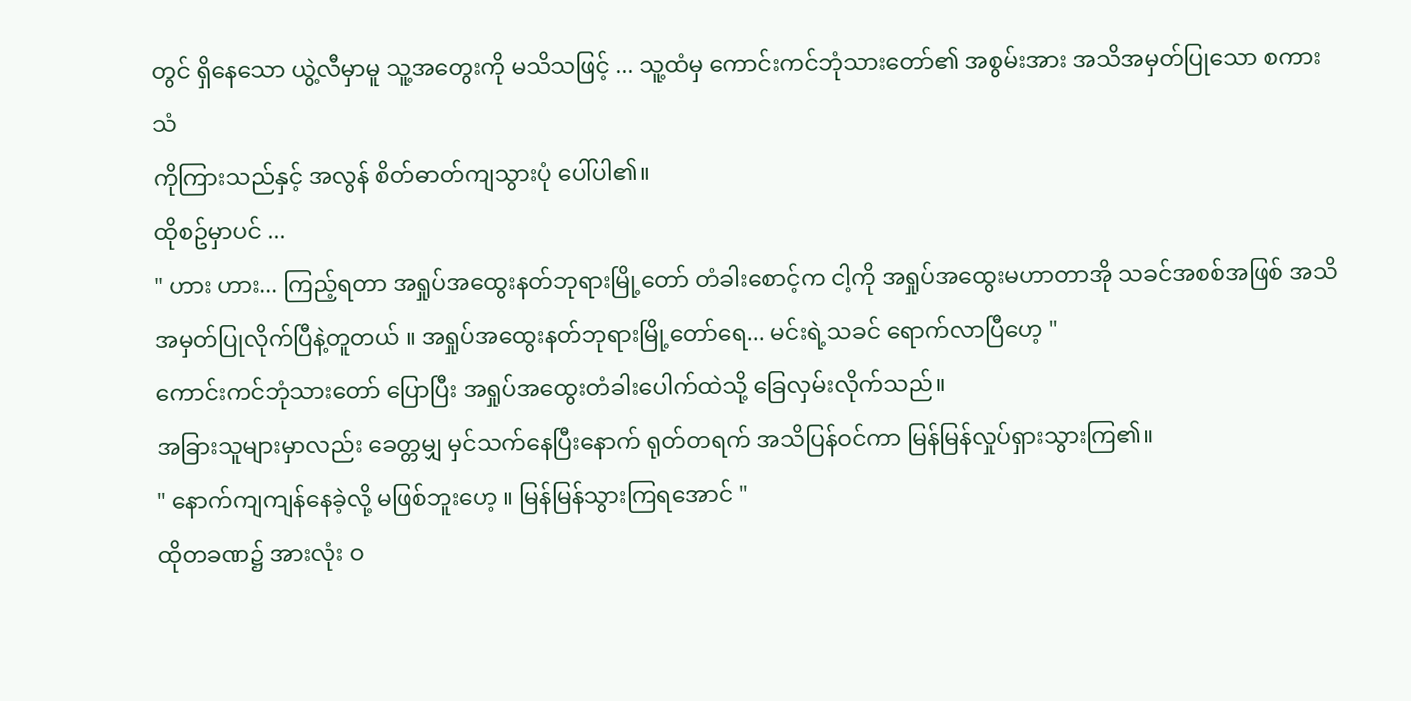တွင် ရှိနေသော ယွဲ့လီမှာမူ သူ့အတွေးကို မသိသဖြင့် ... သူ့ထံမှ ကောင်းကင်ဘုံသားတော်၏ အစွမ်းအား အသိအမှတ်ပြုသော စကားသံ
ကိုကြားသည်နှင့် အလွန် စိတ်ဓာတ်ကျသွားပုံ ပေါ်ပါ၏။
ထိုစဥ်မှာပင် ...
" ဟား ဟား... ကြည့်ရတာ အရှုပ်အထွေးနတ်ဘုရားမြို့တော် တံခါးစောင့်က ငါ့ကို အရှုပ်အထွေးမဟာတာအို သခင်အစစ်အဖြစ် အသိအမှတ်ပြုလိုက်ပြီနဲ့တူတယ် ။ အရှုပ်အထွေးနတ်ဘုရားမြို့တော်ရေ... မင်းရဲ့သခင် ရောက်လာပြီဟေ့ "
ကောင်းကင်ဘုံသားတော် ပြောပြီး အရှုပ်အထွေးတံခါးပေါက်ထဲသို့ ခြေလှမ်းလိုက်သည်။
အခြားသူများမှာလည်း ခေတ္တမျှ မှင်သက်နေပြီးနောက် ရုတ်တရက် အသိပြန်ဝင်ကာ မြန်မြန်လှုပ်ရှားသွားကြ၏။
" နောက်ကျကျန်နေခဲ့လို့ မဖြစ်ဘူးဟေ့ ။ မြန်မြန်သွားကြရအောင် "
ထိုတခဏ၌ အားလုံး ဝ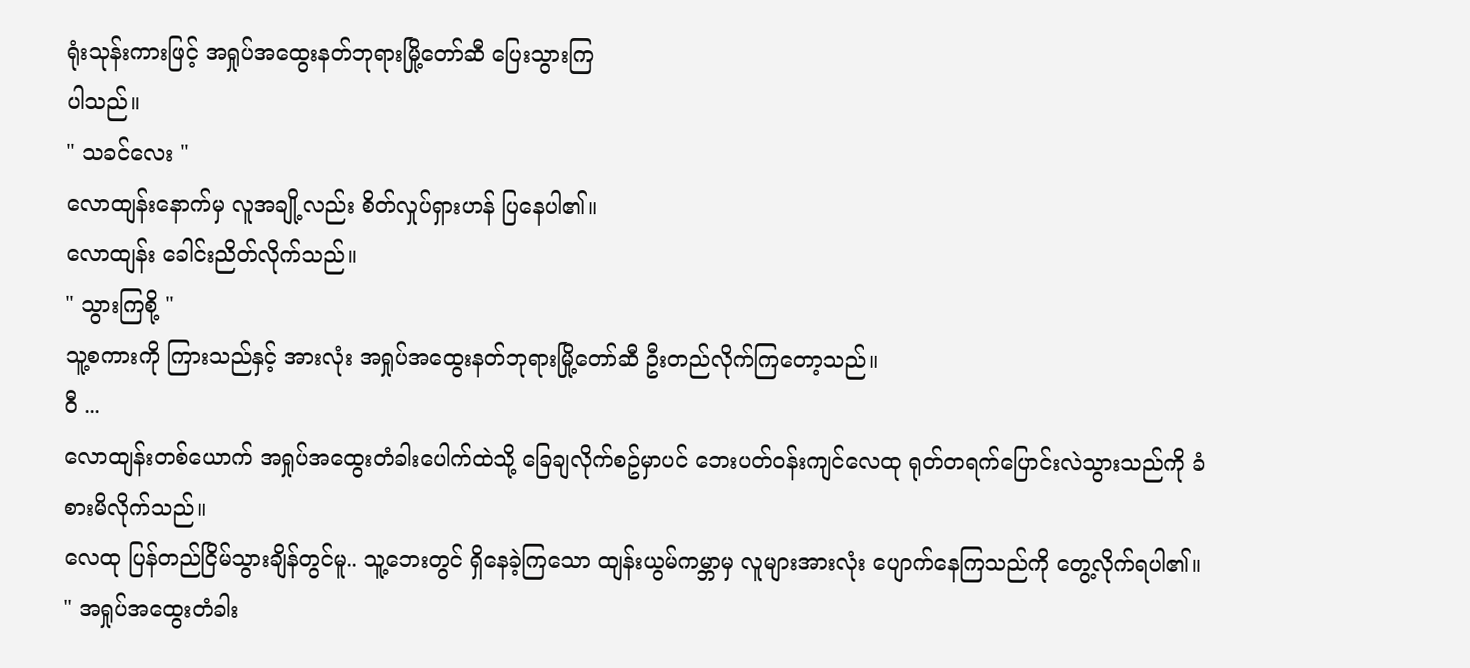ရုံးသုန်းကားဖြင့် အရှုပ်အထွေးနတ်ဘုရားမြို့တော်ဆီ ပြေးသွားကြ
ပါသည်။
" သခင်လေး "
လောထျန်းနောက်မှ လူအချို့လည်း စိတ်လှုပ်ရှားဟန် ပြနေပါ၏။
လောထျန်း ခေါင်းညိတ်လိုက်သည်။
" သွားကြစို့ "
သူ့စကားကို ကြားသည်နှင့် အားလုံး အရှုပ်အထွေးနတ်ဘုရားမြို့တော်ဆီ ဦးတည်လိုက်ကြတော့သည်။
ဝီ ...
လောထျန်းတစ်ယောက် အရှုပ်အထွေးတံခါးပေါက်ထဲသို့ ခြေချလိုက်စဥ်မှာပင် ဘေးပတ်ဝန်းကျင်လေထု ရုတ်တရက်ပြောင်းလဲသွားသည်ကို ခံစားမိလိုက်သည်။
လေထု ပြန်တည်ငြိမ်သွားချိန်တွင်မူ.. သူ့ဘေးတွင် ရှိနေခဲ့ကြသော ထျန်းယွမ်ကမ္ဘာမှ လူများအားလုံး ပျောက်နေကြသည်ကို တွေ့လိုက်ရပါ၏။
" အရှုပ်အထွေးတံခါး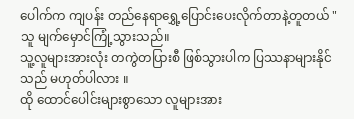ပေါက်က ကျပန်း တည်နေရာရွှေ့ပြောင်းပေးလိုက်တာနဲ့တူတယ် "
သူ မျက်မှောင်ကြုံ့သွားသည်။
သူ့လူများအားလုံး တကွဲတပြားစီ ဖြစ်သွားပါက ပြဿနာများနိုင်သည် မဟုတ်ပါလား ။
ထို ထောင်ပေါင်းများစွာသော လူများအား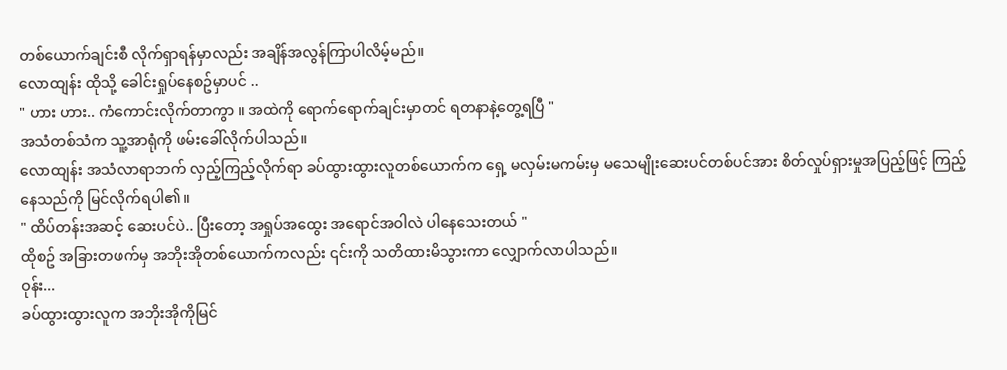တစ်ယောက်ချင်းစီ လိုက်ရှာရန်မှာလည်း အချိန်အလွန်ကြာပါလိမ့်မည်။
လောထျန်း ထိုသို့ ခေါင်းရှုပ်နေစဥ်မှာပင် ..
" ဟား ဟား.. ကံကောင်းလိုက်တာကွာ ။ အထဲကို ရောက်ရောက်ချင်းမှာတင် ရတနာနဲ့တွေ့ရပြီ "
အသံတစ်သံက သူ့အာရုံကို ဖမ်းခေါ်လိုက်ပါသည်။
လောထျန်း အသံလာရာဘက် လှည့်ကြည့်လိုက်ရာ ခပ်ထွားထွားလူတစ်ယောက်က ရှေ့ မလှမ်းမကမ်းမှ မသေမျိုးဆေးပင်တစ်ပင်အား စိတ်လှုပ်ရှားမှုအပြည့်ဖြင့် ကြည့်နေသည်ကို မြင်လိုက်ရပါ၏။
" ထိပ်တန်းအဆင့် ဆေးပင်ပဲ.. ပြီးတော့ အရှုပ်အထွေး အရောင်အဝါလဲ ပါနေသေးတယ် "
ထိုစဥ် အခြားတဖက်မှ အဘိုးအိုတစ်ယောက်ကလည်း ၎င်းကို သတိထားမိသွားကာ လျှောက်လာပါသည်။
ဝုန်း...
ခပ်ထွားထွားလူက အဘိုးအိုကိုမြင်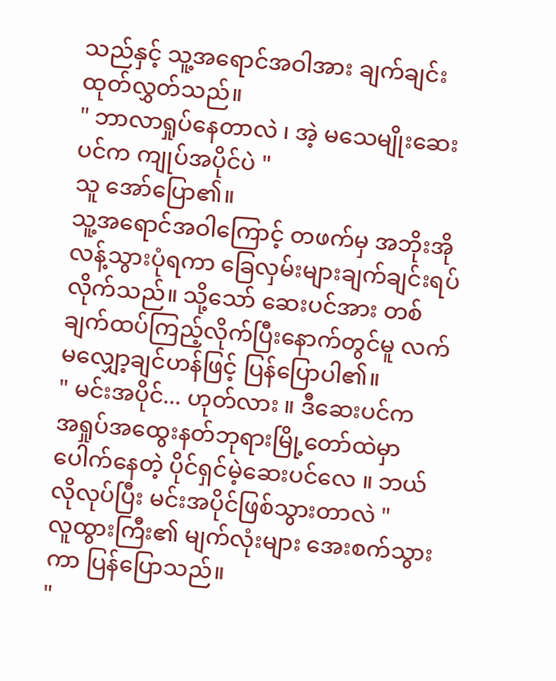သည်နှင့် သူ့အရောင်အဝါအား ချက်ချင်းထုတ်လွှတ်သည်။
" ဘာလာရှုပ်နေတာလဲ ၊ အဲ့ မသေမျိုးဆေးပင်က ကျုပ်အပိုင်ပဲ "
သူ အော်ပြော၏။
သူ့အရောင်အဝါကြောင့် တဖက်မှ အဘိုးအို လန့်သွားပုံရကာ ခြေလှမ်းများချက်ချင်းရပ်လိုက်သည်။ သို့သော် ဆေးပင်အား တစ်ချက်ထပ်ကြည့်လိုက်ပြီးနောက်တွင်မူ လက်မလျှော့ချင်ဟန်ဖြင့် ပြန်ပြောပါ၏။
" မင်းအပိုင်... ဟုတ်လား ။ ဒီဆေးပင်က
အရှုပ်အထွေးနတ်ဘုရားမြို့တော်ထဲမှာ ပေါက်နေတဲ့ ပိုင်ရှင်မဲ့ဆေးပင်လေ ။ ဘယ်လိုလုပ်ပြီး မင်းအပိုင်ဖြစ်သွားတာလဲ "
လူထွားကြီး၏ မျက်လုံးများ အေးစက်သွားကာ ပြန်ပြောသည်။
"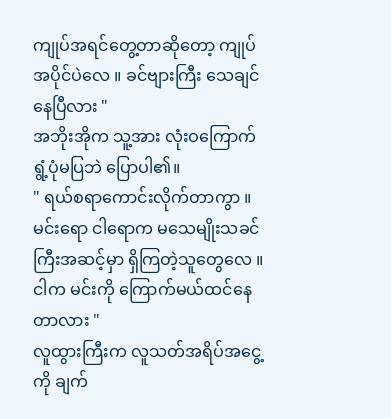ကျုပ်အရင်တွေ့တာဆိုတော့ ကျုပ်အပိုင်ပဲလေ ။ ခင်ဗျားကြီး သေချင်နေပြီလား "
အဘိုးအိုက သူ့အား လုံးဝကြောက်ရွံ့ပုံမပြဘဲ ပြောပါ၏။
" ရယ်စရာကောင်းလိုက်တာကွာ ။ မင်းရော ငါရောက မသေမျိုးသခင်ကြီးအဆင့်မှာ ရှိကြတဲ့သူတွေလေ ။ ငါက မင်းကို ကြောက်မယ်ထင်နေတာလား "
လူထွားကြီးက လူသတ်အရိပ်အငွေ့ကို ချက်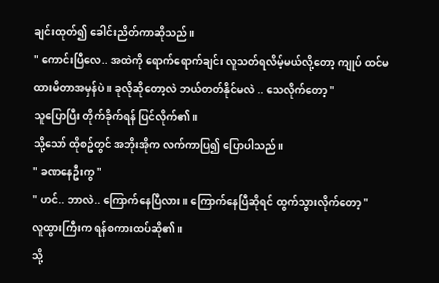ချင်းထုတ်၍ ခေါင်းညိတ်ကာဆိုသည်။
" ကောင်းပြီလေ.. အထဲကို ရောက်ရောက်ချင်း လူသတ်ရလိမ့်မယ်လို့တော့ ကျုပ် ထင်မထားမိတာအမှန်ပဲ ။ ခုလိုဆိုတော့လဲ ဘယ်တတ်နိုင်မလဲ .. သေလိုက်တော့ "
သူပြောပြီး တိုက်ခိုက်ရန် ပြင်လိုက်၏။
သို့သော် ထိုစဥ်တွင် အဘိုးအိုက လက်ကာပြ၍ ပြောပါသည်။
" ခဏနေဦးကွ "
" ဟင်.. ဘာလဲ.. ကြောက်နေပြီလား ။ ကြောက်နေပြီဆိုရင် ထွက်သွားလိုက်တော့ "
လူထွားကြီးက ရန်စကားထပ်ဆို၏။
သို့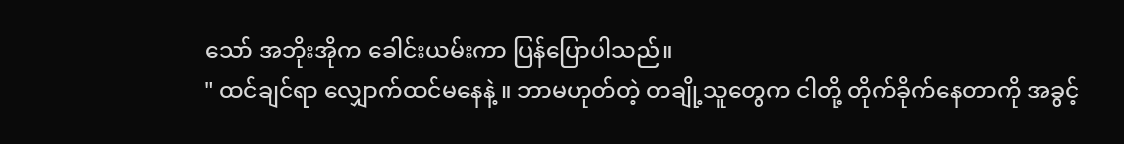သော် အဘိုးအိုက ခေါင်းယမ်းကာ ပြန်ပြောပါသည်။
" ထင်ချင်ရာ လျှောက်ထင်မနေနဲ့ ။ ဘာမဟုတ်တဲ့ တချို့သူတွေက ငါတို့ တိုက်ခိုက်နေတာကို အခွင့်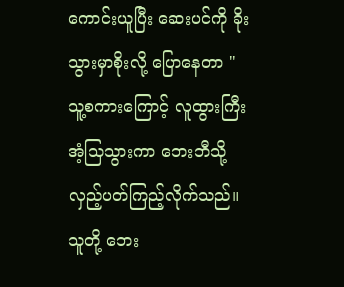ကောင်းယူပြီး ဆေးပင်ကို ခိုးသွားမှာစိုးလို့ ပြောနေတာ "
သူ့စကားကြောင့် လူထွားကြီး အံ့သြသွားကာ ဘေးဘီသို့ လှည့်ပတ်ကြည့်လိုက်သည်။ သူတို့ ဘေး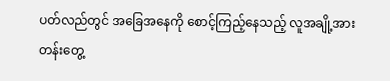ပတ်လည်တွင် အခြေအနေကို စောင့်ကြည့်နေသည့် လူအချို့အား တန်းတွေ့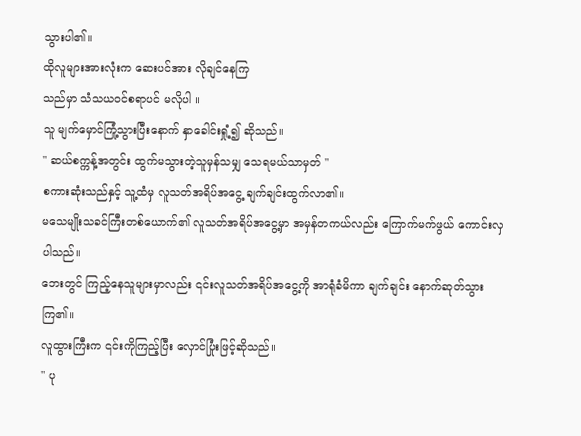သွားပါ၏။
ထိုလူများအားလုံးက ဆေးပင်အား လိုချင်နေကြ
သည်မှာ သံသယဝင်စရာပင် မလိုပါ ။
သူ မျက်မှောင်ကြုံ့သွားပြီးနောက် နှာခေါင်းရှုံ့၍ ဆိုသည်။
" ဆယ်စက္ကန့်အတွင်း ထွက်မသွားတဲ့သူမှန်သမျှ သေရမယ်သာမှတ် "
စကားဆုံးသည်နှင့် သူ့ထံမှ လူသတ်အရိပ်အငွေ့ ချက်ချင်းထွက်လာ၏။
မသေမျိုးသခင်ကြီးတစ်ယောက်၏ လူသတ်အရိပ်အငွေ့မှာ အမှန်တကယ်လည်း ကြောက်မက်ဖွယ် ကောင်းလှပါသည်။
ဘေးတွင် ကြည့်နေသူများမှာလည်း ၎င်းလူသတ်အရိပ်အငွေ့ကို အာရုံခံမိကာ ချက်ချင်း နောက်ဆုတ်သွားကြ၏။
လူထွားကြီးက ၎င်းကိုကြည့်ပြီး လှောင်ပြုံးဖြင့်ဆိုသည်။
" ပု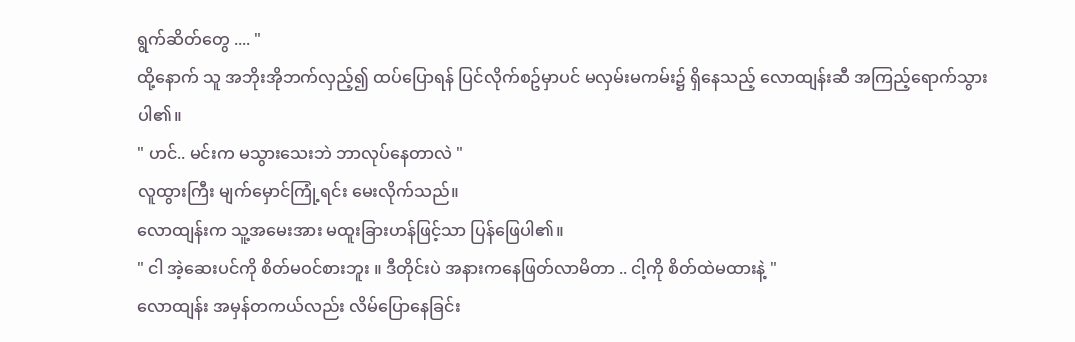ရွက်ဆိတ်တွေ .... "
ထို့နောက် သူ အဘိုးအိုဘက်လှည့်၍ ထပ်ပြောရန် ပြင်လိုက်စဥ်မှာပင် မလှမ်းမကမ်း၌ ရှိနေသည့် လောထျန်းဆီ အကြည့်ရောက်သွားပါ၏။
" ဟင်.. မင်းက မသွားသေးဘဲ ဘာလုပ်နေတာလဲ "
လူထွားကြီး မျက်မှောင်ကြုံ့ရင်း မေးလိုက်သည်။
လောထျန်းက သူ့အမေးအား မထူးခြားဟန်ဖြင့်သာ ပြန်ဖြေပါ၏။
" ငါ အဲ့ဆေးပင်ကို စိတ်မဝင်စားဘူး ။ ဒီတိုင်းပဲ အနားကနေဖြတ်လာမိတာ .. ငါ့ကို စိတ်ထဲမထားနဲ့ "
လောထျန်း အမှန်တကယ်လည်း လိမ်ပြောနေခြင်း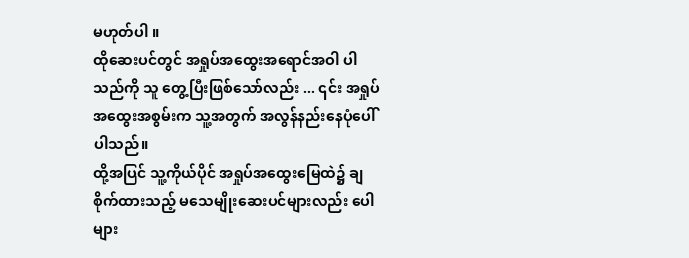မဟုတ်ပါ ။
ထိုဆေးပင်တွင် အရှုပ်အထွေးအရောင်အဝါ ပါသည်ကို သူ တွေ့ပြီးဖြစ်သော်လည်း ... ၎င်း အရှုပ်အထွေးအစွမ်းက သူ့အတွက် အလွန်နည်းနေပုံပေါ်ပါသည်။
ထို့အပြင် သူ့ကိုယ်ပိုင် အရှုပ်အထွေးမြေထဲ၌ ချစိုက်ထားသည့် မသေမျိုးဆေးပင်များလည်း ပေါများ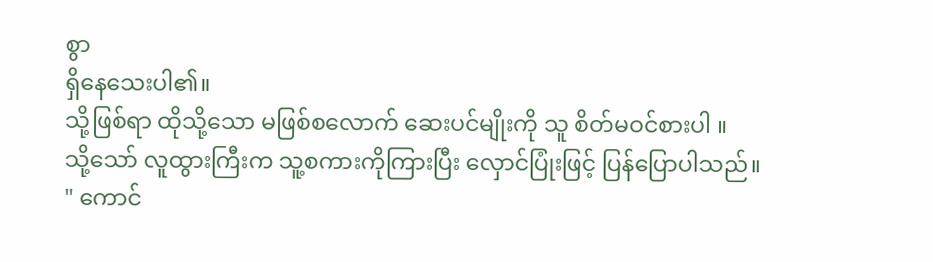စွာ
ရှိနေသေးပါ၏။
သို့ဖြစ်ရာ ထိုသို့သော မဖြစ်စလောက် ဆေးပင်မျိုးကို သူ စိတ်မဝင်စားပါ ။
သို့သော် လူထွားကြီးက သူ့စကားကိုကြားပြီး လှောင်ပြုံးဖြင့် ပြန်ပြောပါသည်။
" ကောင်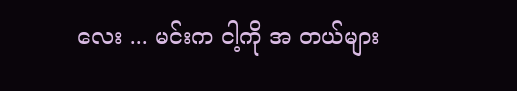လေး ... မင်းက ငါ့ကို အ တယ်များ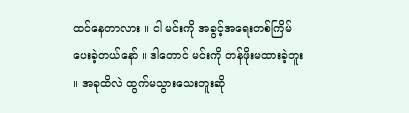ထင်နေတာလား ။ ငါ မင်းကို အခွင့်အရေးတစ်ကြိမ် ပေးခဲ့တယ်နော် ။ ဒါတောင် မင်းကို တန်ဖိုးမထားခဲ့ဘူး ။ အခုထိလဲ ထွက်မသွားသေးဘူးဆို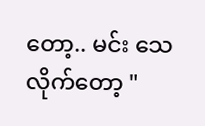တော့.. မင်း သေလိုက်တော့ "